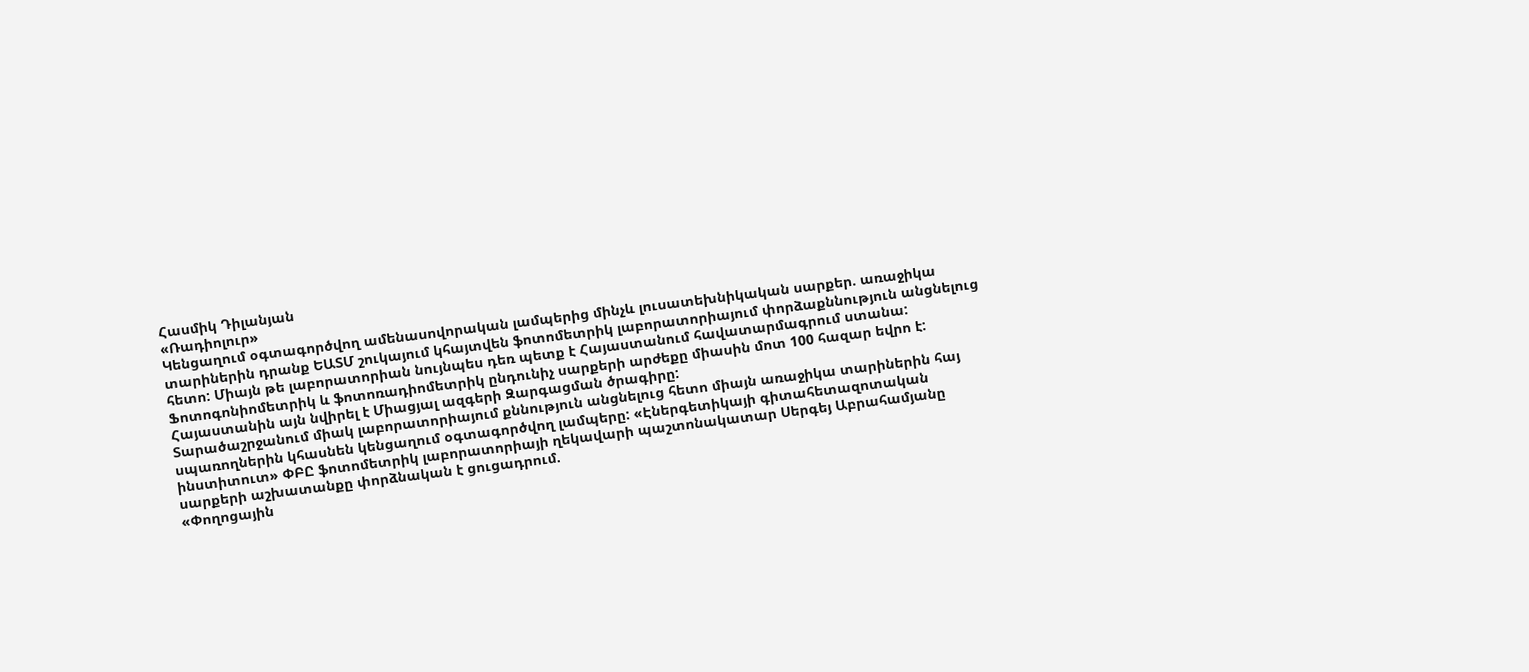Հասմիկ Դիլանյան
«Ռադիոլուր»
Կենցաղում օգտագործվող ամենասովորական լամպերից մինչև լուսատեխնիկական սարքեր. առաջիկա տարիներին դրանք ԵԱՏՄ շուկայում կհայտվեն ֆոտոմետրիկ լաբորատորիայում փորձաքննություն անցնելուց հետո: Միայն թե լաբորատորիան նույնպես դեռ պետք է Հայաստանում հավատարմագրում ստանա:
Ֆոտոգոնիոմետրիկ և ֆոտոռադիոմետրիկ ընդունիչ սարքերի արժեքը միասին մոտ 100 հազար եվրո է: Հայաստանին այն նվիրել է Միացյալ ազգերի Զարգացման ծրագիրը:
Տարածաշրջանում միակ լաբորատորիայում քննություն անցնելուց հետո միայն առաջիկա տարիներին հայ սպառողներին կհասնեն կենցաղում օգտագործվող լամպերը: «Էներգետիկայի գիտահետազոտական ինստիտուտ» ՓԲԸ ֆոտոմետրիկ լաբորատորիայի ղեկավարի պաշտոնակատար Սերգեյ Աբրահամյանը սարքերի աշխատանքը փորձնական է ցուցադրում.
«Փողոցային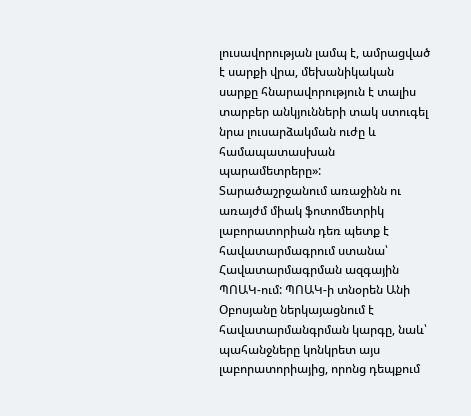լուսավորության լամպ է, ամրացված է սարքի վրա, մեխանիկական սարքը հնարավորություն է տալիս տարբեր անկյունների տակ ստուգել նրա լուսարձակման ուժը և համապատասխան պարամետրերը»:
Տարածաշրջանում առաջինն ու առայժմ միակ ֆոտոմետրիկ լաբորատորիան դեռ պետք է հավատարմագրում ստանա՝ Հավատարմագրման ազգային ՊՈԱԿ-ում: ՊՈԱԿ-ի տնօրեն Անի Օբոսյանը ներկայացնում է հավատարմանգրման կարգը, նաև՝ պահանջները կոնկրետ այս լաբորատորիայից, որոնց դեպքում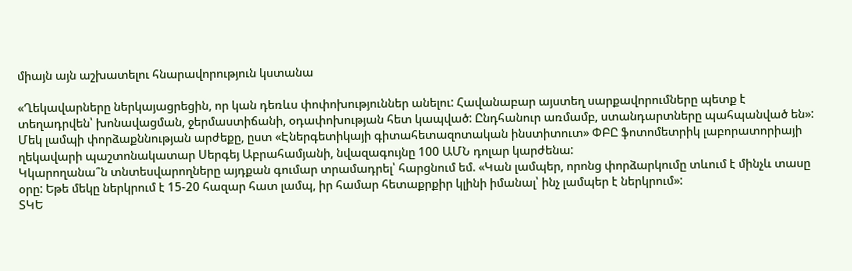միայն այն աշխատելու հնարավորություն կստանա

«Ղեկավարները ներկայացրեցին, որ կան դեռևս փոփոխություններ անելու: Հավանաբար այստեղ սարքավորումները պետք է տեղադրվեն՝ խոնավացման, ջերմաստիճանի, օդափոխության հետ կապված: Ընդհանուր առմամբ, ստանդարտները պահպանված են»:
Մեկ լամպի փորձաքննության արժեքը, ըստ «Էներգետիկայի գիտահետազոտական ինստիտուտ» ՓԲԸ ֆոտոմետրիկ լաբորատորիայի ղեկավարի պաշտոնակատար Սերգեյ Աբրահամյանի, նվազագույնը 100 ԱՄՆ դոլար կարժենա:
Կկարողանա՞ն տնտեսվարողները այդքան գումար տրամադրել՝ հարցնում եմ. «Կան լամպեր, որոնց փորձարկումը տևում է մինչև տասը օրը: Եթե մեկը ներկրում է 15-20 հազար հատ լամպ, իր համար հետաքրքիր կլինի իմանալ՝ ինչ լամպեր է ներկրում»:
ՏԿԵ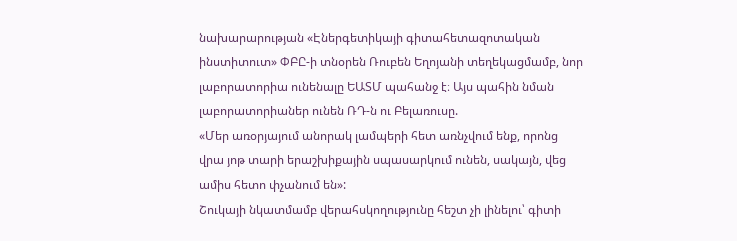նախարարության «Էներգետիկայի գիտահետազոտական ինստիտուտ» ՓԲԸ-ի տնօրեն Ռուբեն Եղոյանի տեղեկացմամբ, նոր լաբորատորիա ունենալը ԵԱՏՄ պահանջ է։ Այս պահին նման լաբորատորիաներ ունեն ՌԴ-ն ու Բելառուսը.
«Մեր առօրյայում անորակ լամպերի հետ առնչվում ենք, որոնց վրա յոթ տարի երաշխիքային սպասարկում ունեն, սակայն, վեց ամիս հետո փչանում են»:
Շուկայի նկատմամբ վերահսկողությունը հեշտ չի լինելու՝ գիտի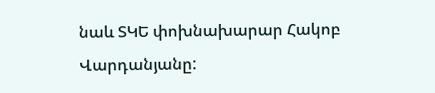նաև ՏԿԵ փոխնախարար Հակոբ Վարդանյանը: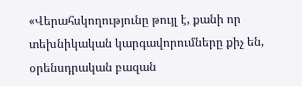«Վերահսկողությունը թույլ է, քանի որ տեխնիկական կարգավորումները քիչ են, օրենսդրական բազան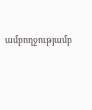ամբողջությամբ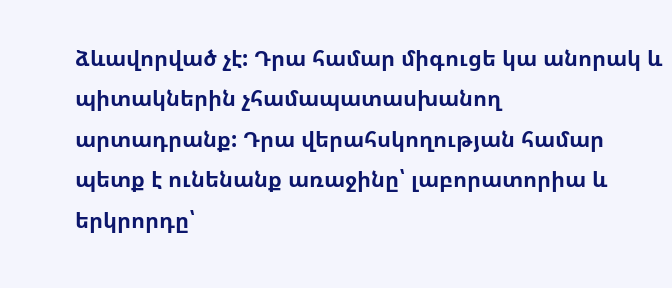ձևավորված չէ: Դրա համար միգուցե կա անորակ և պիտակներին չհամապատասխանող արտադրանք: Դրա վերահսկողության համար պետք է ունենանք առաջինը՝ լաբորատորիա և երկրորդը՝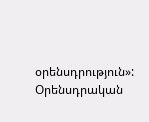օրենսդրություն»:
Օրենսդրական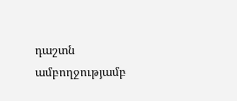դաշտն ամբողջությամբ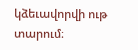կձեւավորվի ութ տարում։